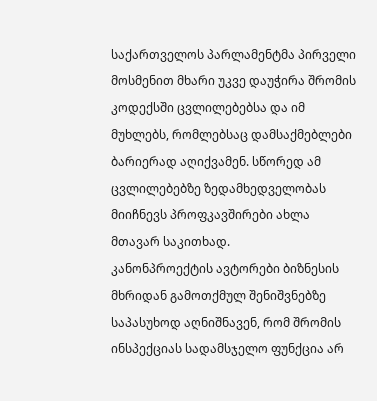საქართველოს პარლამენტმა პირველი მოსმენით მხარი უკვე დაუჭირა შრომის კოდექსში ცვლილებებსა და იმ მუხლებს, რომლებსაც დამსაქმებლები ბარიერად აღიქვამენ. სწორედ ამ ცვლილებებზე ზედამხედველობას მიიჩნევს პროფკავშირები ახლა მთავარ საკითხად.
კანონპროექტის ავტორები ბიზნესის მხრიდან გამოთქმულ შენიშვნებზე საპასუხოდ აღნიშნავენ, რომ შრომის ინსპექციას სადამსჯელო ფუნქცია არ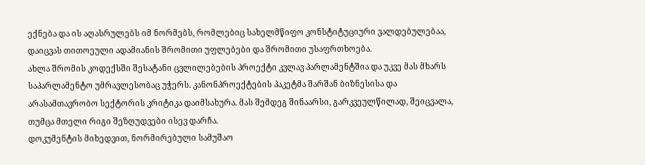ექნება და ის აღასრულებს იმ ნორმებს, რომლებიც სახელმწიფო კონსტიტუციური ვალდებულებაა, დაიცვას თითოეული ადამიანის შრომითი უფლებები და შრომითი უსაფრთხოება.
ახლა შრომის კოდექსში შესატანი ცვლილებების პროექტი კვლავ პარლამენტშია და უკვე მას მხარს საპარლამენტო უმრავლესობაც უჭერს. კანონპროექტების პაკეტმა შარშან ბიზნესისა და არასამთავრობო სექტორის კრიტიკა დაიმსახურა. მას შემდეგ შინაარსი, გარკვეულწილად, შეიცვალა, თუმცა მთელი რიგი შეზღუდვები ისევ დარჩა.
დოკუმენტის მიხედვით, ნორმირებული სამუშაო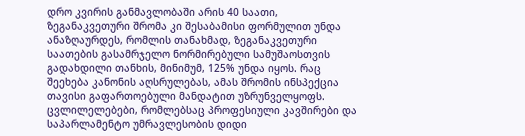დრო კვირის განმავლობაში არის 40 საათი, ზეგანაკვეთური შრომა კი შესაბამისი ფორმულით უნდა ანაზღაურდეს, რომლის თანახმად, ზეგანაკვეთური საათების გასამრჯელო ნორმირებული სამუშაოსთვის გადახდილი თანხის, მინიმუმ, 125% უნდა იყოს. რაც შეეხება კანონის აღსრულებას, ამას შრომის ინსპექცია თავისი გაფართოებული მანდატით უზრუნველყოფს.
ცვლილელებები, რომლებსაც პროფესიული კავშირები და საპარლამენტო უმრავლესობის დიდი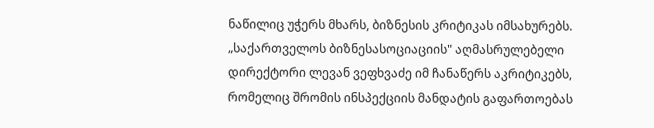ნაწილიც უჭერს მხარს, ბიზნესის კრიტიკას იმსახურებს.
„საქართველოს ბიზნესასოციაციის" აღმასრულებელი დირექტორი ლევან ვეფხვაძე იმ ჩანაწერს აკრიტიკებს, რომელიც შრომის ინსპექციის მანდატის გაფართოებას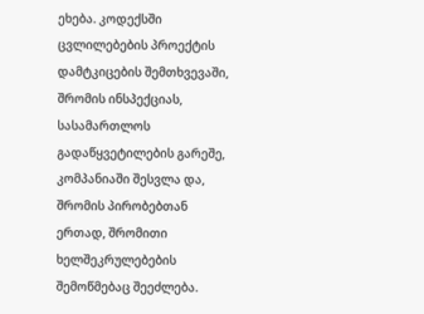ეხება. კოდექსში ცვლილებების პროექტის დამტკიცების შემთხვევაში, შრომის ინსპექციას, სასამართლოს გადაწყვეტილების გარეშე, კომპანიაში შესვლა და, შრომის პირობებთან ერთად, შრომითი ხელშეკრულებების შემოწმებაც შეეძლება.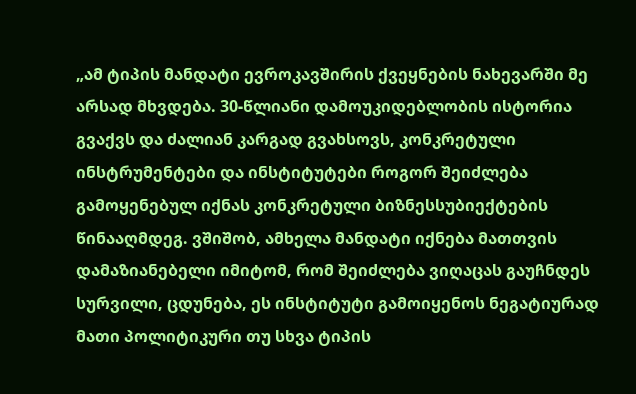„ამ ტიპის მანდატი ევროკავშირის ქვეყნების ნახევარში მე არსად მხვდება. 30-წლიანი დამოუკიდებლობის ისტორია გვაქვს და ძალიან კარგად გვახსოვს, კონკრეტული ინსტრუმენტები და ინსტიტუტები როგორ შეიძლება გამოყენებულ იქნას კონკრეტული ბიზნესსუბიექტების წინააღმდეგ. ვშიშობ, ამხელა მანდატი იქნება მათთვის დამაზიანებელი იმიტომ, რომ შეიძლება ვიღაცას გაუჩნდეს სურვილი, ცდუნება, ეს ინსტიტუტი გამოიყენოს ნეგატიურად მათი პოლიტიკური თუ სხვა ტიპის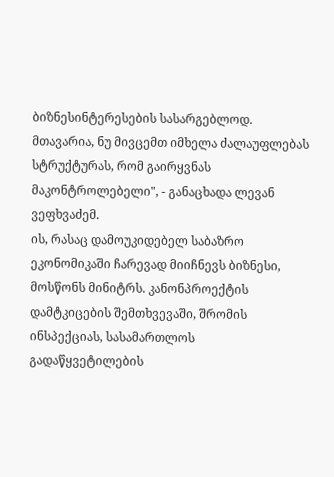ბიზნესინტერესების სასარგებლოდ. მთავარია, ნუ მივცემთ იმხელა ძალაუფლებას სტრუქტურას, რომ გაირყვნას მაკონტროლებელი", - განაცხადა ლევან ვეფხვაძემ.
ის, რასაც დამოუკიდებელ საბაზრო ეკონომიკაში ჩარევად მიიჩნევს ბიზნესი, მოსწონს მინიტრს. კანონპროექტის დამტკიცების შემთხვევაში, შრომის ინსპექციას, სასამართლოს გადაწყვეტილების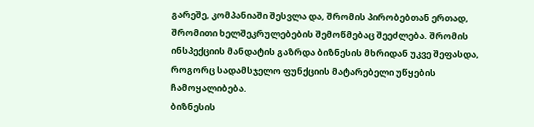გარეშე, კომპანიაში შესვლა და, შრომის პირობებთან ერთად, შრომითი ხელშეკრულებების შემოწმებაც შეეძლება. შრომის ინსპექციის მანდატის გაზრდა ბიზნესის მხრიდან უკვე შეფასდა, როგორც სადამსჯელო ფუნქციის მატარებელი უწყების ჩამოყალიბება.
ბიზნესის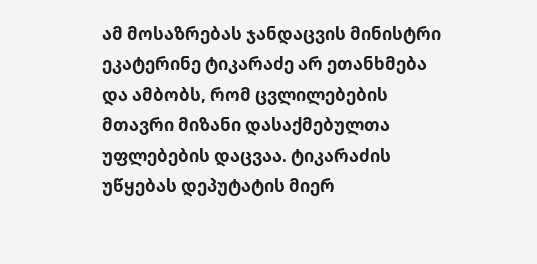ამ მოსაზრებას ჯანდაცვის მინისტრი ეკატერინე ტიკარაძე არ ეთანხმება და ამბობს, რომ ცვლილებების მთავრი მიზანი დასაქმებულთა უფლებების დაცვაა. ტიკარაძის უწყებას დეპუტატის მიერ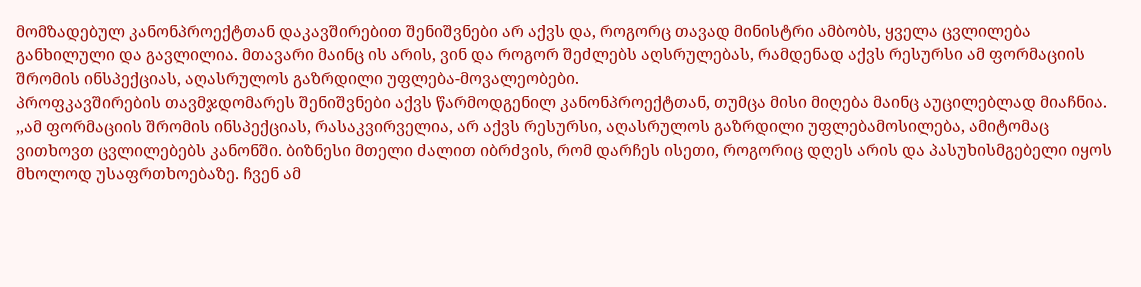მომზადებულ კანონპროექტთან დაკავშირებით შენიშვნები არ აქვს და, როგორც თავად მინისტრი ამბობს, ყველა ცვლილება განხილული და გავლილია. მთავარი მაინც ის არის, ვინ და როგორ შეძლებს აღსრულებას, რამდენად აქვს რესურსი ამ ფორმაციის შრომის ინსპექციას, აღასრულოს გაზრდილი უფლება-მოვალეობები.
პროფკავშირების თავმჯდომარეს შენიშვნები აქვს წარმოდგენილ კანონპროექტთან, თუმცა მისი მიღება მაინც აუცილებლად მიაჩნია.
,,ამ ფორმაციის შრომის ინსპექციას, რასაკვირველია, არ აქვს რესურსი, აღასრულოს გაზრდილი უფლებამოსილება, ამიტომაც ვითხოვთ ცვლილებებს კანონში. ბიზნესი მთელი ძალით იბრძვის, რომ დარჩეს ისეთი, როგორიც დღეს არის და პასუხისმგებელი იყოს მხოლოდ უსაფრთხოებაზე. ჩვენ ამ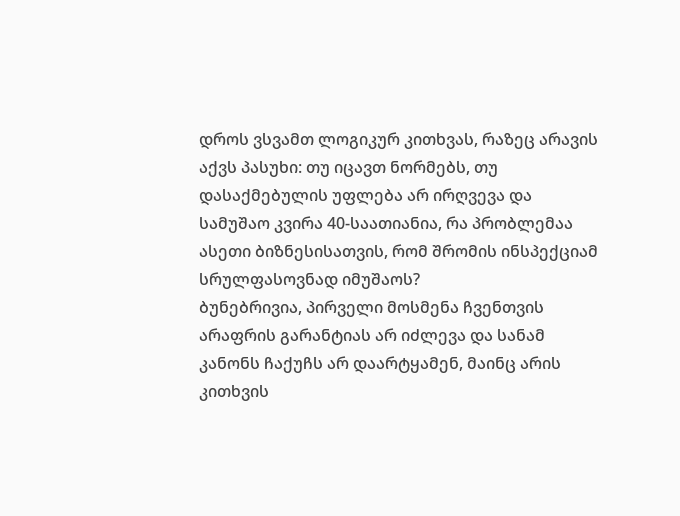დროს ვსვამთ ლოგიკურ კითხვას, რაზეც არავის აქვს პასუხი: თუ იცავთ ნორმებს, თუ დასაქმებულის უფლება არ ირღვევა და სამუშაო კვირა 40-საათიანია, რა პრობლემაა ასეთი ბიზნესისათვის, რომ შრომის ინსპექციამ სრულფასოვნად იმუშაოს?
ბუნებრივია, პირველი მოსმენა ჩვენთვის არაფრის გარანტიას არ იძლევა და სანამ კანონს ჩაქუჩს არ დაარტყამენ, მაინც არის კითხვის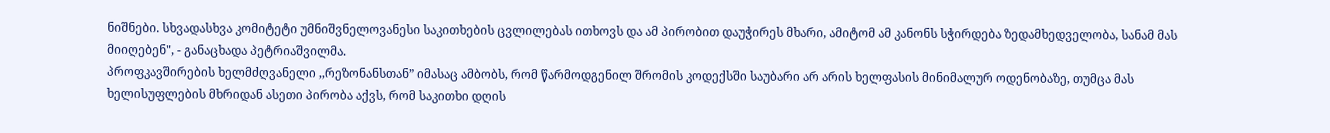ნიშნები. სხვადასხვა კომიტეტი უმნიშვნელოვანესი საკითხების ცვლილებას ითხოვს და ამ პირობით დაუჭირეს მხარი, ამიტომ ამ კანონს სჭირდება ზედამხედველობა, სანამ მას მიიღებენ", - განაცხადა პეტრიაშვილმა.
პროფკავშირების ხელმძღვანელი ,,რეზონანსთან” იმასაც ამბობს, რომ წარმოდგენილ შრომის კოდექსში საუბარი არ არის ხელფასის მინიმალურ ოდენობაზე, თუმცა მას ხელისუფლების მხრიდან ასეთი პირობა აქვს, რომ საკითხი დღის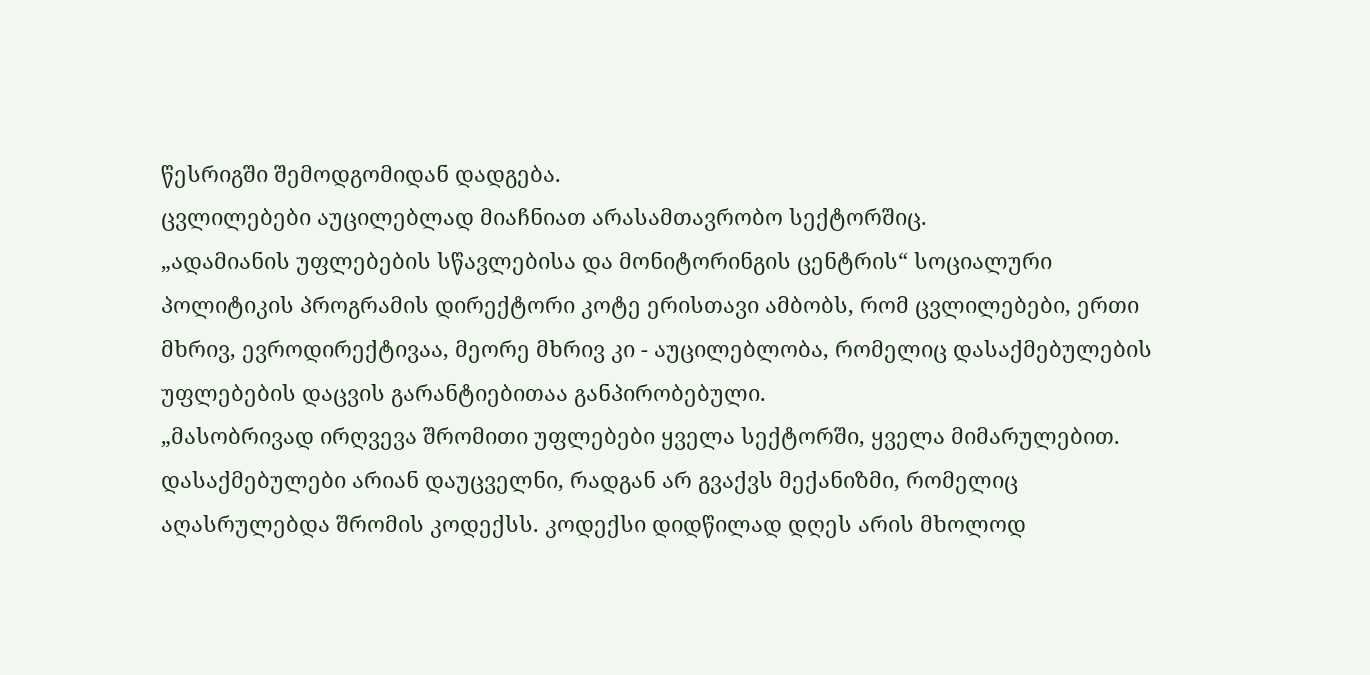წესრიგში შემოდგომიდან დადგება.
ცვლილებები აუცილებლად მიაჩნიათ არასამთავრობო სექტორშიც.
„ადამიანის უფლებების სწავლებისა და მონიტორინგის ცენტრის“ სოციალური პოლიტიკის პროგრამის დირექტორი კოტე ერისთავი ამბობს, რომ ცვლილებები, ერთი მხრივ, ევროდირექტივაა, მეორე მხრივ კი - აუცილებლობა, რომელიც დასაქმებულების უფლებების დაცვის გარანტიებითაა განპირობებული.
„მასობრივად ირღვევა შრომითი უფლებები ყველა სექტორში, ყველა მიმარულებით. დასაქმებულები არიან დაუცველნი, რადგან არ გვაქვს მექანიზმი, რომელიც აღასრულებდა შრომის კოდექსს. კოდექსი დიდწილად დღეს არის მხოლოდ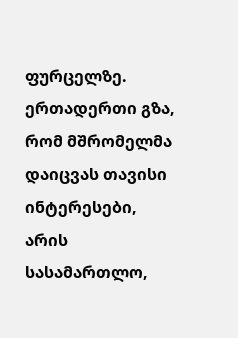ფურცელზე. ერთადერთი გზა, რომ მშრომელმა დაიცვას თავისი ინტერესები, არის სასამართლო,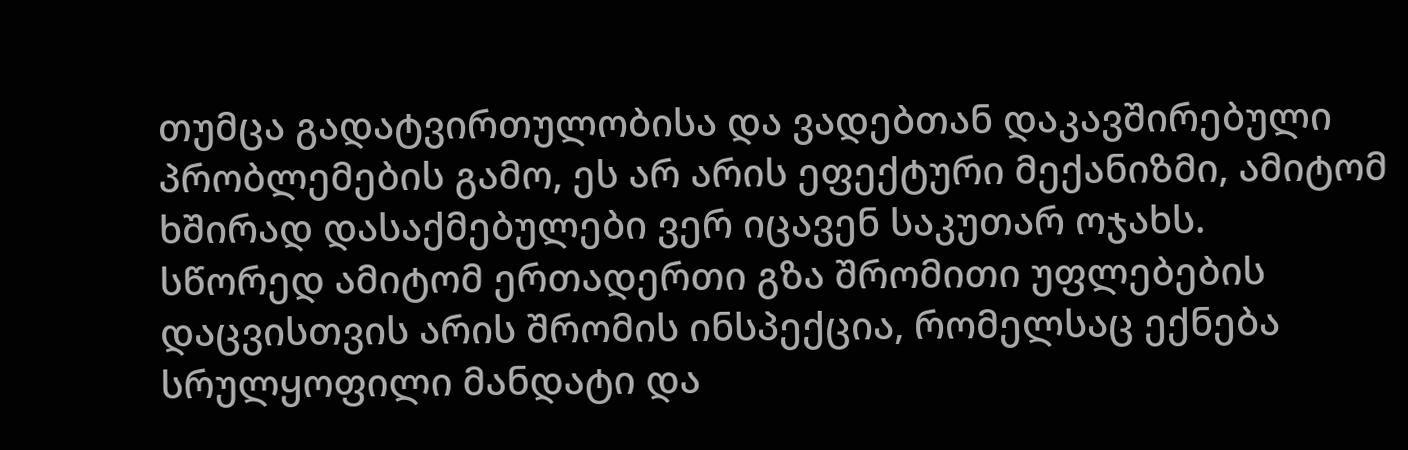თუმცა გადატვირთულობისა და ვადებთან დაკავშირებული პრობლემების გამო, ეს არ არის ეფექტური მექანიზმი, ამიტომ ხშირად დასაქმებულები ვერ იცავენ საკუთარ ოჯახს.
სწორედ ამიტომ ერთადერთი გზა შრომითი უფლებების დაცვისთვის არის შრომის ინსპექცია, რომელსაც ექნება სრულყოფილი მანდატი და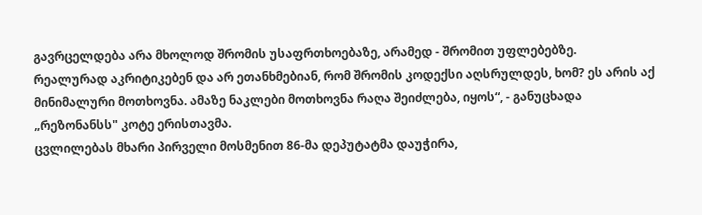გავრცელდება არა მხოლოდ შრომის უსაფრთხოებაზე, არამედ - შრომით უფლებებზე.
რეალურად აკრიტიკებენ და არ ეთანხმებიან, რომ შრომის კოდექსი აღსრულდეს, ხომ? ეს არის აქ მინიმალური მოთხოვნა. ამაზე ნაკლები მოთხოვნა რაღა შეიძლება, იყოს“, - განუცხადა „რეზონანსს" კოტე ერისთავმა.
ცვლილებას მხარი პირველი მოსმენით 86-მა დეპუტატმა დაუჭირა,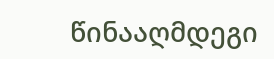წინააღმდეგი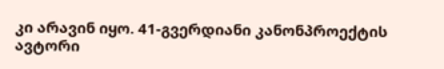კი არავინ იყო. 41-გვერდიანი კანონპროექტის ავტორი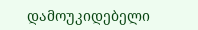დამოუკიდებელი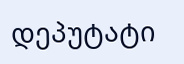დეპუტატი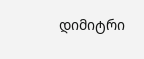დიმიტრი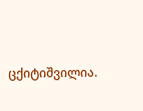ცქიტიშვილია.